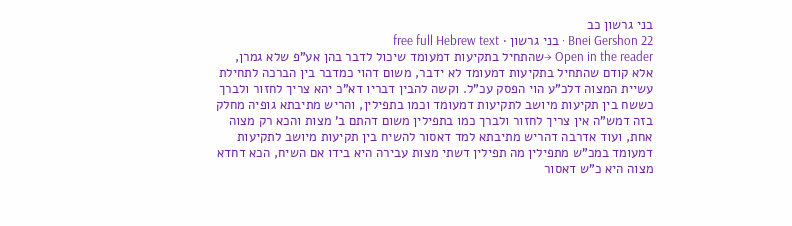בני גרשון כב
Bnei Gershon 22 · בני גרשון · free full Hebrew text
Open in the reader →שהתחיל בתקיעות דמעומד שיכול לדבר בהן אע"פ שלא גמרן, אלא קודם שהתחיל בתקיעות דמעומד לא ידבר, משום דהוי כמדבר בין הברכה לתחילת עשיית המצוה דלכ"ע הוי הפסק עכ"ל. וקשה להבין דבריו דא"כ יהא צריך לחזור ולברך כששח בין תקיעות מיושב לתקיעות דמעומד וכמו בתפילין, והריש מתיבתא גופיה מחלק בזה דמש"ה אין צריך לחזור ולברך כמו בתפילין משום דהתם ב' מצות והכא רק מצוה אחת, ועוד אדרבה דהריש מתיבתא למד דאסור להשיח בין תקיעות מיושב לתקיעות דמעומד במכ"ש מתפילין מה תפילין דשתי מצות עבירה היא בידו אם השיח, הכא דחדא מצוה היא כ"ש דאסור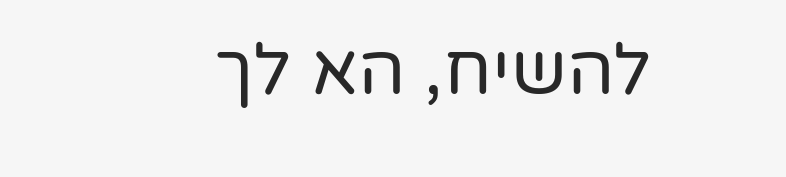להשיח, הא לך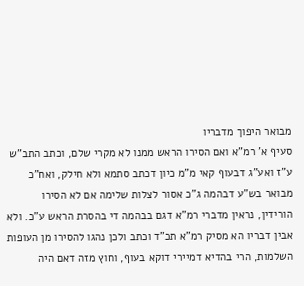מבואר היפוך מדבריו
סעיף א' רמ"א ואם הסירו הראש ממנו לא מקרי שלם, וכתב התב"ש ע"ז ואע"ג דבעוף קאי מ"מ כיון דכתב סתמא ולא חילק, ואח"כ מבואר בש"ע דבהמה ג"כ אסור לצלות שלימה אם לא הסירו הורידין, נראין מדברי רמ"א דגם בבהמה די בהסרת הראש ע"כ. ולא אבין דבריו הא מסיק רמ"א תכ"ד וכתב ולכן נהגו להסירו מן העופות השלמות, הרי בהדיא דמיירי דוקא בעוף, וחוץ מזה דאם היה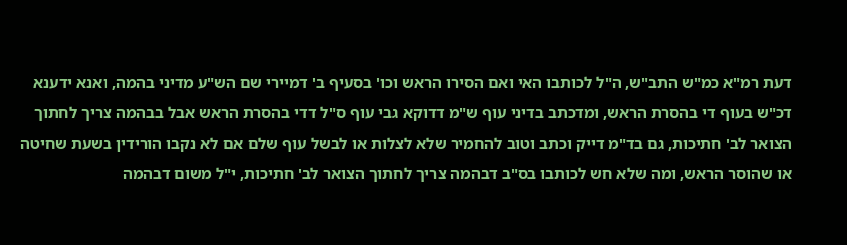דעת רמ"א כמ"ש התב"ש, ה"ל לכותבו האי ואם הסירו הראש וכו' בסעיף ב' דמיירי שם הש"ע מדיני בהמה, ואנא ידענא דכ"ש בעוף די בהסרת הראש, ומדכתב בדיני עוף ש"מ דדוקא גבי עוף ס"ל דדי בהסרת הראש אבל בבהמה צריך לחתוך הצואר לב' חתיכות, גם בד"מ דייק וכתב וטוב להחמיר שלא לצלות או לבשל עוף שלם אם לא נקבו הורידין בשעת שחיטה או שהוסר הראש, ומה שלא חש לכותבו בס"ב דבהמה צריך לחתוך הצואר לב' חתיכות, י"ל משום דבהמה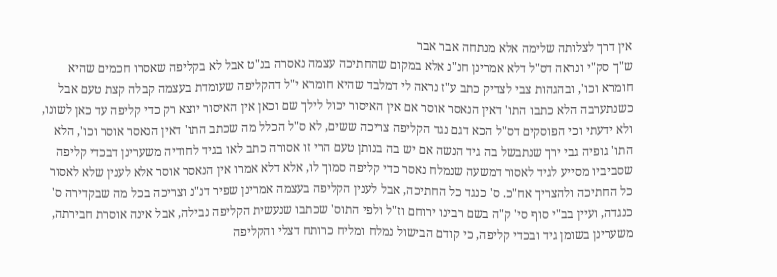אין דרך לצלותה שלימה אלא מנתחה אבר אבר
ש"ך סק"י ונראה דס"ל דלא אמרינן חנ"נ אלא במקום שהחתיכה עצמה נאסרה בנ"ט אבל לא בקליפה שאסרו חכמים שהיא חומרא וכו', ובהגהות צבי לצדיק כתב ע"ז נראה לי דמלבד שהיא חומרא י"ל דהקליפה שעומדת בעצמה קבלה קצת טעם אבל כשנתערבה הלא כתבו התו' דאין הנאסר אוסר אם אין האיסור יכול לילך שם וכאן אין האיסור יוצא רק כדי קליפה עד כאן לשונו, ולא ידעתי וכי הפוסקים דס"ל הכא דגם נגד הקליפה צריכה ששים, לא ס"ל הכלל מה שכתב התו' דאין הנאסר אוסר וכו', הלא התו' גופיה גבי ירך שנתבשל בה גיד הנשה אם יש בה בנותן טעם הרי זו אסורה כתב לאו בגיד לחודיה משערינן דבכדי קליפה שסביביו מסייע לגיד לאסור דמשעה שנמלח נאסר כדי קליפה סמוך לו, אלא דלא אמרו אין הנאסר אוסר אלא לענין שלא לאסור כל החתיכה ולהצריך אח"כ. ס' כנגד כל החתיכה, אבל לענין הקליפה בעצמה אמרינן שפיר דנ"נ וצריכה בכל מה שבקדירה ס' כנגדה, ועיין בב"י סוף סי' ק"ה בשם רבינו ירוחם וז"ל ולפי התוס' שכתבו שנעשית הקליפה נבילה, אבל אינה אוסרת חבירתה, משערינן בשומן גיד ובכדי קליפה, כי קודם הבישול נמלח ומליח כרותח דצלי והקליפה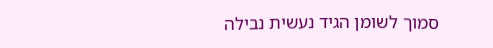סמוך לשומן הגיד נעשית נבילה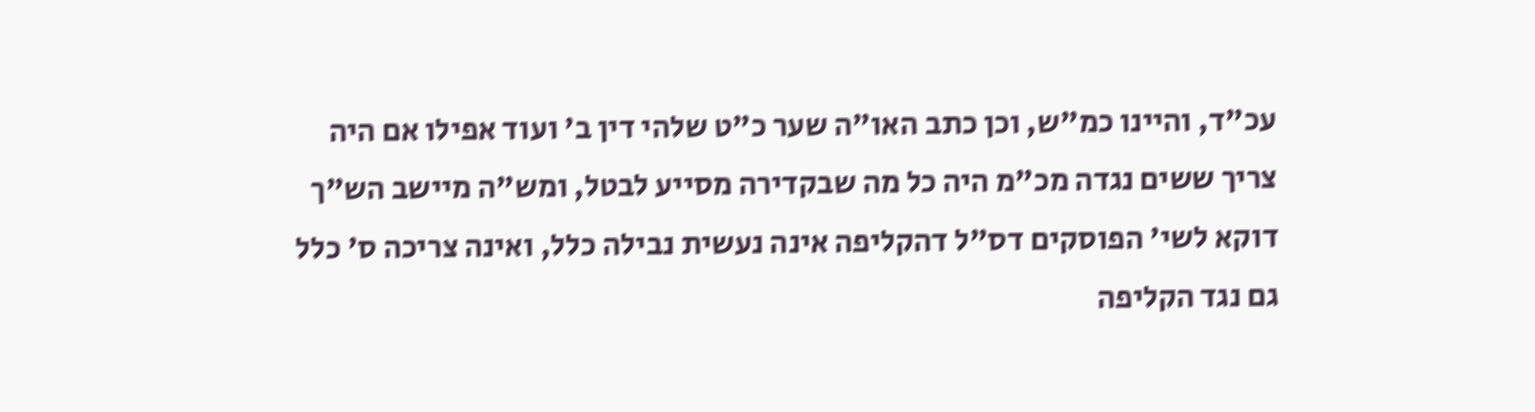עכ"ד, והיינו כמ"ש, וכן כתב האו"ה שער כ"ט שלהי דין ב' ועוד אפילו אם היה צריך ששים נגדה מכ"מ היה כל מה שבקדירה מסייע לבטל, ומש"ה מיישב הש"ך דוקא לשי' הפוסקים דס"ל דהקליפה אינה נעשית נבילה כלל, ואינה צריכה ס' כלל גם נגד הקליפה